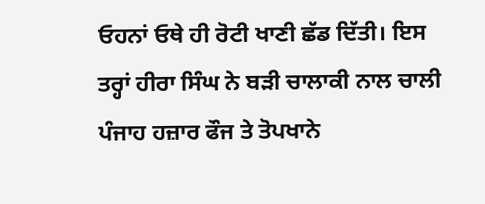ਓਹਨਾਂ ਓਥੇ ਹੀ ਰੋਟੀ ਖਾਣੀ ਛੱਡ ਦਿੱਤੀ। ਇਸ ਤਰ੍ਹਾਂ ਹੀਰਾ ਸਿੰਘ ਨੇ ਬੜੀ ਚਾਲਾਕੀ ਨਾਲ ਚਾਲੀ ਪੰਜਾਹ ਹਜ਼ਾਰ ਫੌਜ ਤੇ ਤੋਪਖਾਨੇ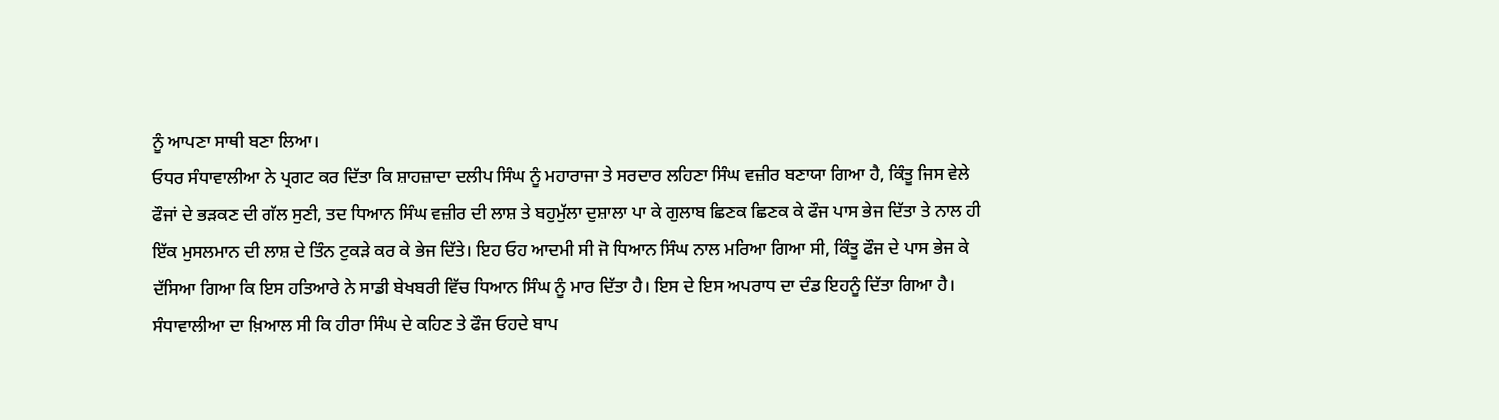ਨੂੰ ਆਪਣਾ ਸਾਥੀ ਬਣਾ ਲਿਆ।
ਓਧਰ ਸੰਧਾਵਾਲੀਆ ਨੇ ਪ੍ਰਗਟ ਕਰ ਦਿੱਤਾ ਕਿ ਸ਼ਾਹਜ਼ਾਦਾ ਦਲੀਪ ਸਿੰਘ ਨੂੰ ਮਹਾਰਾਜਾ ਤੇ ਸਰਦਾਰ ਲਹਿਣਾ ਸਿੰਘ ਵਜ਼ੀਰ ਬਣਾਯਾ ਗਿਆ ਹੈ, ਕਿੰਤੂ ਜਿਸ ਵੇਲੇ ਫੌਜਾਂ ਦੇ ਭੜਕਣ ਦੀ ਗੱਲ ਸੁਣੀ, ਤਦ ਧਿਆਨ ਸਿੰਘ ਵਜ਼ੀਰ ਦੀ ਲਾਸ਼ ਤੇ ਬਹੁਮੁੱਲਾ ਦੁਸ਼ਾਲਾ ਪਾ ਕੇ ਗੁਲਾਬ ਛਿਣਕ ਛਿਣਕ ਕੇ ਫੌਜ ਪਾਸ ਭੇਜ ਦਿੱਤਾ ਤੇ ਨਾਲ ਹੀ ਇੱਕ ਮੁਸਲਮਾਨ ਦੀ ਲਾਸ਼ ਦੇ ਤਿੰਨ ਟੁਕੜੇ ਕਰ ਕੇ ਭੇਜ ਦਿੱਤੇ। ਇਹ ਓਹ ਆਦਮੀ ਸੀ ਜੋ ਧਿਆਨ ਸਿੰਘ ਨਾਲ ਮਰਿਆ ਗਿਆ ਸੀ, ਕਿੰਤੂ ਫੌਜ ਦੇ ਪਾਸ ਭੇਜ ਕੇ ਦੱਸਿਆ ਗਿਆ ਕਿ ਇਸ ਹਤਿਆਰੇ ਨੇ ਸਾਡੀ ਬੇਖਬਰੀ ਵਿੱਚ ਧਿਆਨ ਸਿੰਘ ਨੂੰ ਮਾਰ ਦਿੱਤਾ ਹੈ। ਇਸ ਦੇ ਇਸ ਅਪਰਾਧ ਦਾ ਦੰਡ ਇਹਨੂੰ ਦਿੱਤਾ ਗਿਆ ਹੈ। ਸੰਧਾਵਾਲੀਆ ਦਾ ਖ਼ਿਆਲ ਸੀ ਕਿ ਹੀਰਾ ਸਿੰਘ ਦੇ ਕਹਿਣ ਤੇ ਫੌਜ ਓਹਦੇ ਬਾਪ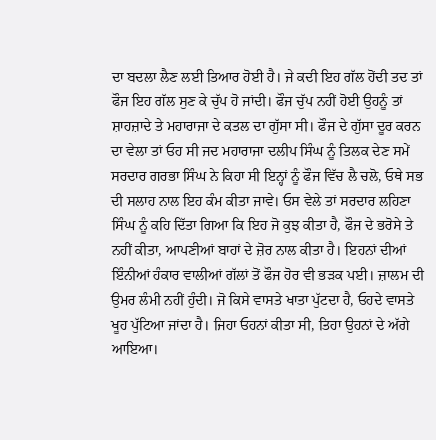ਦਾ ਬਦਲਾ ਲੈਣ ਲਈ ਤਿਆਰ ਹੋਈ ਹੈ। ਜੇ ਕਦੀ ਇਹ ਗੱਲ ਹੋਂਦੀ ਤਦ ਤਾਂ ਫੌਜ ਇਹ ਗੱਲ ਸੁਣ ਕੇ ਚੁੱਪ ਹੋ ਜਾਂਦੀ। ਫੌਜ ਚੁੱਪ ਨਹੀਂ ਹੋਈ ਉਹਨੂੰ ਤਾਂ ਸ਼ਾਹਜ਼ਾਦੇ ਤੇ ਮਹਾਰਾਜਾ ਦੇ ਕਤਲ ਦਾ ਗੁੱਸਾ ਸੀ। ਫੌਜ ਦੇ ਗੁੱਸਾ ਦੂਰ ਕਰਨ ਦਾ ਵੇਲਾ ਤਾਂ ਓਹ ਸੀ ਜਦ ਮਹਾਰਾਜਾ ਦਲੀਪ ਸਿੰਘ ਨੂੰ ਤਿਲਕ ਦੇਣ ਸਮੇਂ ਸਰਦਾਰ ਗਰਭਾ ਸਿੰਘ ਨੇ ਕਿਹਾ ਸੀ ਇਨ੍ਹਾਂ ਨੂੰ ਫੌਜ ਵਿੱਚ ਲੈ ਚਲੋ, ਓਥੇ ਸਭ ਦੀ ਸਲਾਹ ਨਾਲ ਇਹ ਕੰਮ ਕੀਤਾ ਜਾਵੇ। ਓਸ ਵੇਲੇ ਤਾਂ ਸਰਦਾਰ ਲਹਿਣਾ ਸਿੰਘ ਨੂੰ ਕਹਿ ਦਿੱਤਾ ਗਿਆ ਕਿ ਇਹ ਜੋ ਕੁਝ ਕੀਤਾ ਹੈ, ਫੌਜ ਦੇ ਭਰੋਸੇ ਤੇ ਨਹੀਂ ਕੀਤਾ, ਆਪਣੀਆਂ ਬਾਹਾਂ ਦੇ ਜ਼ੋਰ ਨਾਲ ਕੀਤਾ ਹੈ। ਇਹਨਾਂ ਦੀਆਂ ਇੰਨੀਆਂ ਹੰਕਾਰ ਵਾਲੀਆਂ ਗੱਲਾਂ ਤੋਂ ਫੌਜ ਹੋਰ ਵੀ ਭੜਕ ਪਈ। ਜ਼ਾਲਮ ਦੀ ਉਮਰ ਲੰਮੀ ਨਹੀਂ ਹੁੰਦੀ। ਜੋ ਕਿਸੇ ਵਾਸਤੇ ਖਾਤਾ ਪੁੱਟਦਾ ਹੈ, ਓਹਦੇ ਵਾਸਤੇ ਖੂਹ ਪੁੱਟਿਆ ਜਾਂਦਾ ਹੈ। ਜਿਹਾ ਓਹਨਾਂ ਕੀਤਾ ਸੀ, ਤਿਹਾ ਉਹਨਾਂ ਦੇ ਅੱਗੇ ਆਇਆ।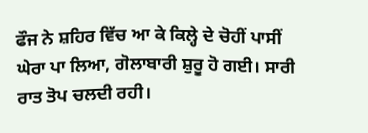ਫੌਜ ਨੇ ਸ਼ਹਿਰ ਵਿੱਚ ਆ ਕੇ ਕਿਲ੍ਹੇ ਦੇ ਚੋਹੀਂ ਪਾਸੀਂ ਘੇਰਾ ਪਾ ਲਿਆ, ਗੋਲਾਬਾਰੀ ਸ਼ੁਰੂ ਹੋ ਗਈ। ਸਾਰੀ ਰਾਤ ਤੋਪ ਚਲਦੀ ਰਹੀ।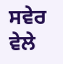ਸਵੇਰ ਵੇਲੇ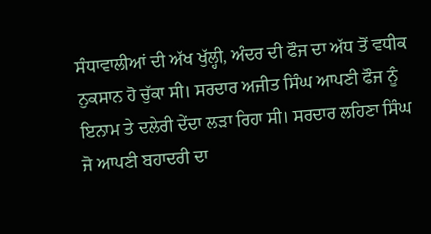ਸੰਧਾਵਾਲੀਆਂ ਦੀ ਅੱਖ ਖੁੱਲ੍ਹੀ, ਅੰਦਰ ਦੀ ਫੌਜ ਦਾ ਅੱਧ ਤੋਂ ਵਧੀਕ ਨੁਕਸਾਨ ਹੋ ਚੁੱਕਾ ਸੀ। ਸਰਦਾਰ ਅਜੀਤ ਸਿੰਘ ਆਪਣੀ ਫੌਜ ਨੂੰ ਇਨਾਮ ਤੇ ਦਲੇਰੀ ਦੇਂਦਾ ਲੜਾ ਰਿਹਾ ਸੀ। ਸਰਦਾਰ ਲਹਿਣਾ ਸਿੰਘ ਜੋ ਆਪਣੀ ਬਹਾਦਰੀ ਦਾ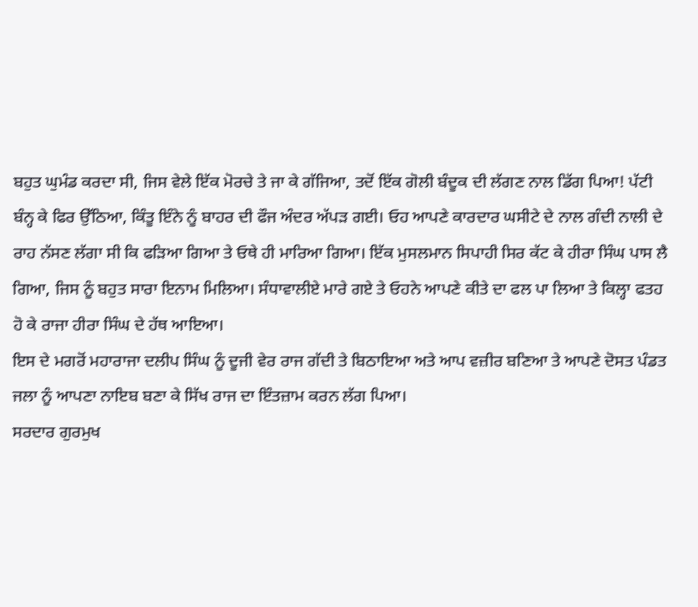ਬਹੁਤ ਘੁਮੰਡ ਕਰਦਾ ਸੀ, ਜਿਸ ਵੇਲੇ ਇੱਕ ਮੋਰਚੇ ਤੇ ਜਾ ਕੇ ਗੱਜਿਆ, ਤਦੋਂ ਇੱਕ ਗੋਲੀ ਬੰਦੂਕ ਦੀ ਲੱਗਣ ਨਾਲ ਡਿੱਗ ਪਿਆ! ਪੱਟੀ ਬੰਨ੍ਹ ਕੇ ਫਿਰ ਉੱਠਿਆ, ਕਿੰਤੂ ਇੰਨੇ ਨੂੰ ਬਾਹਰ ਦੀ ਫੌਜ ਅੰਦਰ ਅੱਪੜ ਗਈ। ਓਹ ਆਪਣੇ ਕਾਰਦਾਰ ਘਸੀਟੇ ਦੇ ਨਾਲ ਗੰਦੀ ਨਾਲੀ ਦੇ ਰਾਹ ਨੱਸਣ ਲੱਗਾ ਸੀ ਕਿ ਫੜਿਆ ਗਿਆ ਤੇ ਓਥੇ ਹੀ ਮਾਰਿਆ ਗਿਆ। ਇੱਕ ਮੁਸਲਮਾਨ ਸਿਪਾਹੀ ਸਿਰ ਕੱਟ ਕੇ ਹੀਰਾ ਸਿੰਘ ਪਾਸ ਲੈ ਗਿਆ, ਜਿਸ ਨੂੰ ਬਹੁਤ ਸਾਰਾ ਇਨਾਮ ਮਿਲਿਆ। ਸੰਧਾਵਾਲੀਏ ਮਾਰੇ ਗਏ ਤੇ ਓਹਨੇ ਆਪਣੇ ਕੀਤੇ ਦਾ ਫਲ ਪਾ ਲਿਆ ਤੇ ਕਿਲ੍ਹਾ ਫਤਹ ਹੋ ਕੇ ਰਾਜਾ ਹੀਰਾ ਸਿੰਘ ਦੇ ਹੱਥ ਆਇਆ।
ਇਸ ਦੇ ਮਗਰੋਂ ਮਹਾਰਾਜਾ ਦਲੀਪ ਸਿੰਘ ਨੂੰ ਦੂਜੀ ਵੇਰ ਰਾਜ ਗੱਦੀ ਤੇ ਬਿਠਾਇਆ ਅਤੇ ਆਪ ਵਜ਼ੀਰ ਬਣਿਆ ਤੇ ਆਪਣੇ ਦੋਸਤ ਪੰਡਤ ਜਲਾ ਨੂੰ ਆਪਣਾ ਨਾਇਬ ਬਣਾ ਕੇ ਸਿੱਖ ਰਾਜ ਦਾ ਇੰਤਜ਼ਾਮ ਕਰਨ ਲੱਗ ਪਿਆ।
ਸਰਦਾਰ ਗੁਰਮੁਖ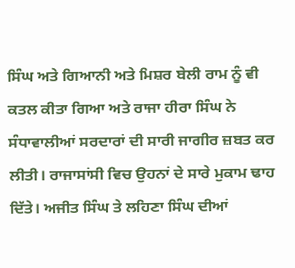ਸਿੰਘ ਅਤੇ ਗਿਆਨੀ ਅਤੇ ਮਿਸ਼ਰ ਬੇਲੀ ਰਾਮ ਨੂੰ ਵੀ ਕਤਲ ਕੀਤਾ ਗਿਆ ਅਤੇ ਰਾਜਾ ਹੀਰਾ ਸਿੰਘ ਨੇ ਸੰਧਾਵਾਲੀਆਂ ਸਰਦਾਰਾਂ ਦੀ ਸਾਰੀ ਜਾਗੀਰ ਜ਼ਬਤ ਕਰ ਲੀਤੀ। ਰਾਜਾਸਾਂਸੀ ਵਿਚ ਉਹਨਾਂ ਦੇ ਸਾਰੇ ਮੁਕਾਮ ਢਾਹ ਦਿੱਤੇ। ਅਜੀਤ ਸਿੰਘ ਤੇ ਲਹਿਣਾ ਸਿੰਘ ਦੀਆਂ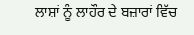ਲਾਸ਼ਾਂ ਨੂੰ ਲਾਹੌਰ ਦੇ ਬਜ਼ਾਰਾਂ ਵਿੱਚ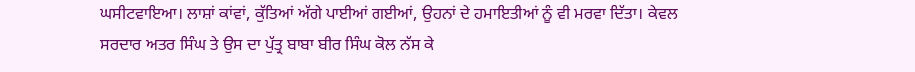ਘਸੀਟਵਾਇਆ। ਲਾਸ਼ਾਂ ਕਾਂਵਾਂ, ਕੁੱਤਿਆਂ ਅੱਗੇ ਪਾਈਆਂ ਗਈਆਂ, ਉਹਨਾਂ ਦੇ ਹਮਾਇਤੀਆਂ ਨੂੰ ਵੀ ਮਰਵਾ ਦਿੱਤਾ। ਕੇਵਲ ਸਰਦਾਰ ਅਤਰ ਸਿੰਘ ਤੇ ਉਸ ਦਾ ਪੁੱਤ੍ਰ ਬਾਬਾ ਬੀਰ ਸਿੰਘ ਕੋਲ ਨੱਸ ਕੇ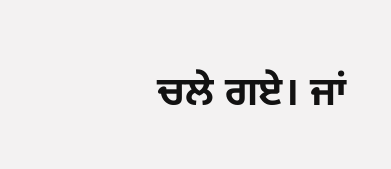ਚਲੇ ਗਏ। ਜਾਂ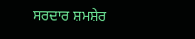ਸਰਦਾਰ ਸ਼ਮਸ਼ੇਰ